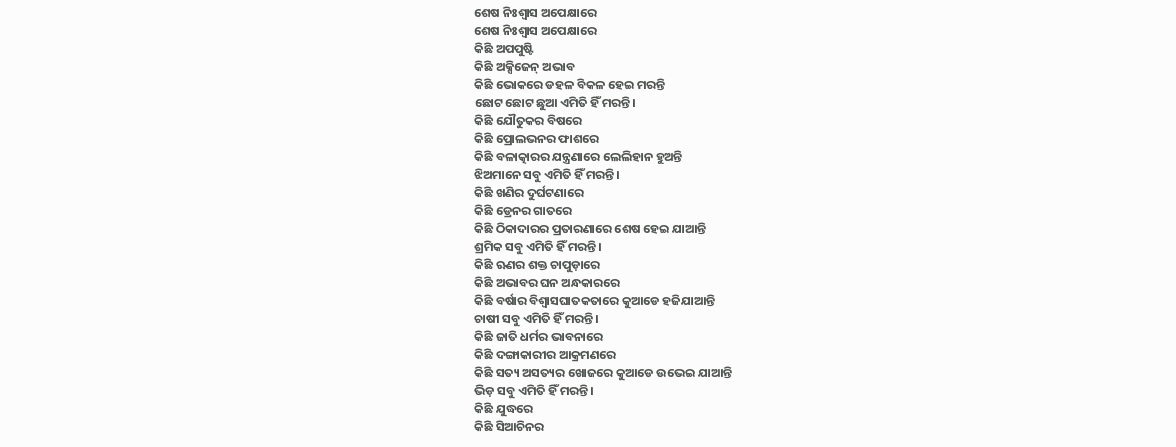ଶେଷ ନିଃଶ୍ୱାସ ଅପେକ୍ଷାରେ
ଶେଷ ନିଃଶ୍ୱାସ ଅପେକ୍ଷାରେ
କିଛି ଅପପୁଷ୍ଟି
କିଛି ଅକ୍ସିଜେନ୍ ଅଭାବ
କିଛି ଭୋକରେ ଡହଳ ବିକଳ ହେଇ ମରନ୍ତି
ଛୋଟ ଛୋଟ ଛୁଆ ଏମିତି ହିଁ ମରନ୍ତି।
କିଛି ଯୌତୁକର ବିଷରେ
କିଛି ପ୍ରୋଲଭନର ଫାଶରେ
କିଛି ବଳାତ୍କାରର ଯନ୍ତ୍ରଣାରେ ଲେଲିହାନ ହୁଅନ୍ତି
ଝିଅମାନେ ସବୁ ଏମିତି ହିଁ ମରନ୍ତି।
କିଛି ଖଣିର ଦୁର୍ଘଟଣାରେ
କିଛି ଡ୍ରେନର ଗାତରେ
କିଛି ଠିକାଦାରର ପ୍ରତାରଣାରେ ଶେଷ ହେଇ ଯାଆନ୍ତି
ଶ୍ରମିକ ସବୁ ଏମିତି ହିଁ ମରନ୍ତି।
କିଛି ଋଣର ଶକ୍ତ ଚାପୁଡ଼ାରେ
କିଛି ଅଭାବର ଘନ ଅନ୍ଧକାରରେ
କିଛି ବର୍ଷାର ବିଶ୍ୱାସଘାତକତାରେ କୁଆଡେ ହଜିଯାଆନ୍ତି
ଚାଷୀ ସବୁ ଏମିତି ହିଁ ମରନ୍ତି।
କିଛି ଜାତି ଧର୍ମର ଭାବନାରେ
କିଛି ଦଙ୍ଗାକାରୀର ଆକ୍ରମଣରେ
କିଛି ସତ୍ୟ ଅସତ୍ୟର ଖୋଜରେ କୁଆଡେ ଉଭେଇ ଯାଆନ୍ତି
ଭିଡ଼ ସବୁ ଏମିତି ହିଁ ମରନ୍ତି।
କିଛି ଯୁଦ୍ଧରେ
କିଛି ସିଆଚିନର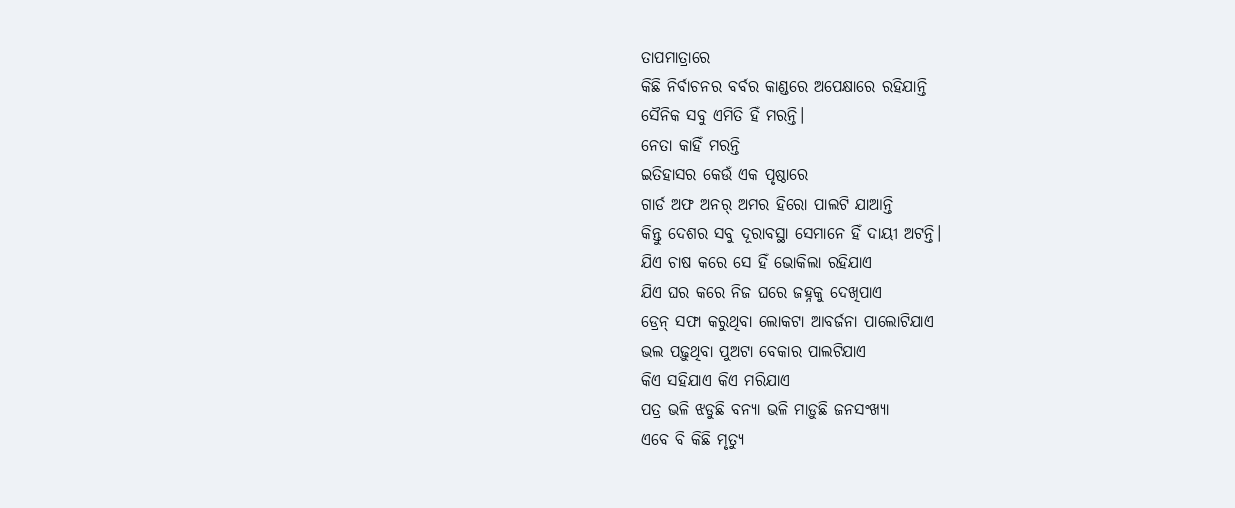ତାପମାତ୍ରାରେ
କିଛି ନିର୍ବାଚନର ବର୍ବର କାଣ୍ଡରେ ଅପେକ୍ଷାରେ ରହିଯାନ୍ତି
ସୈନିକ ସବୁ ଏମିତି ହିଁ ମରନ୍ତି।
ନେତା କାହିଁ ମରନ୍ତି
ଇତିହାସର କେଉଁ ଏକ ପୃଷ୍ଠାରେ
ଗାର୍ଡ ଅଫ ଅନର୍ ଅମର ହିରୋ ପାଲଟି ଯାଆନ୍ତି
କିନ୍ତୁ ଦେଶର ସବୁ ଦୂରାବସ୍ଥା ସେମାନେ ହିଁ ଦାୟୀ ଅଟନ୍ତି।
ଯିଏ ଚାଷ କରେ ସେ ହିଁ ଭୋକିଲା ରହିଯାଏ
ଯିଏ ଘର କରେ ନିଜ ଘରେ ଜହ୍ନକୁ ଦେଖିପାଏ
ଡ୍ରେନ୍ ସଫା କରୁଥିବା ଲୋକଟା ଆବର୍ଜନା ପାଲୋଟିଯାଏ
ଭଲ ପଢ଼ୁଥିବା ପୁଅଟା ବେକାର ପାଲଟିଯାଏ
କିଏ ସହିଯାଏ କିଏ ମରିଯାଏ
ପତ୍ର ଭଳି ଝଡୁଛି ବନ୍ୟା ଭଳି ମାଡ଼ୁଛି ଜନସଂଖ୍ୟା
ଏବେ ବି କିଛି ମୃତ୍ୟୁ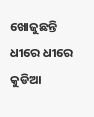ଖୋଜୁଛନ୍ତି ଧୀରେ ଧୀରେ
କୁଡିଆ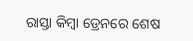ରାସ୍ତା କିମ୍ବା ଡ୍ରେନରେ ଶେଷ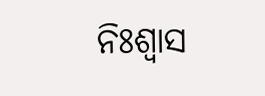ନିଃଶ୍ୱାସ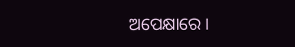ଅପେକ୍ଷାରେ।